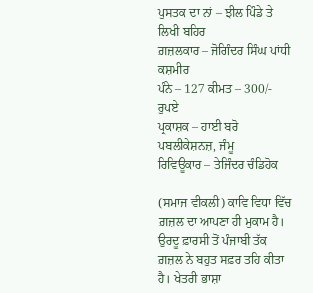ਪੁਸਤਕ ਦਾ ਨਾਂ – ਝੀਲ ਪਿੰਡੇ ਤੇ ਲਿਖੀ ਬਹਿਰ
ਗ਼ਜ਼ਲਕਾਰ – ਜੋਗਿੰਦਰ ਸਿੰਘ ਪਾਂਧੀ ਕਸ਼ਮੀਰ
ਪੰਨੇ – 127 ਕੀਮਤ – 300/- ਰੁਪਏ
ਪ੍ਰਕਾਸ਼ਕ – ਹਾਈ ਬਰੋ ਪਬਲੀਕੇਸ਼ਨਜ਼, ਜੰਮੂ
ਰਿਵਿਊਕਾਰ – ਤੇਜਿੰਦਰ ਚੰਡਿਹੋਕ

(ਸਮਾਜ ਵੀਕਲੀ) ਕਾਵਿ ਵਿਧਾ ਵਿੱਚ ਗ਼ਜ਼ਲ ਦਾ ਆਪਣਾ ਹੀ ਮੁਕਾਮ ਹੈ। ਉਰਦੂ ਫ਼ਾਰਸੀ ਤੋਂ ਪੰਜਾਬੀ ਤੱਕ ਗ਼ਜ਼ਲ ਨੇ ਬਹੁਤ ਸਫ਼ਰ ਤਹਿ ਕੀਤਾ ਹੈ। ਖੇਤਰੀ ਭਾਸ਼ਾ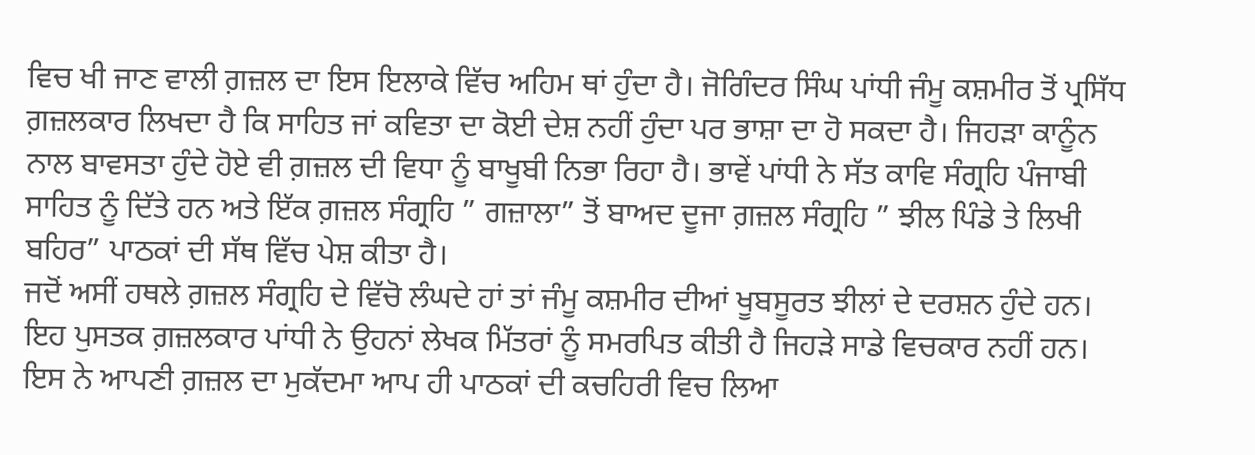ਵਿਚ ਖੀ ਜਾਣ ਵਾਲੀ ਗ਼ਜ਼ਲ ਦਾ ਇਸ ਇਲਾਕੇ ਵਿੱਚ ਅਹਿਮ ਥਾਂ ਹੁੰਦਾ ਹੈ। ਜੋਗਿੰਦਰ ਸਿੰਘ ਪਾਂਧੀ ਜੰਮੂ ਕਸ਼ਮੀਰ ਤੋਂ ਪ੍ਰਸਿੱਧ ਗ਼ਜ਼ਲਕਾਰ ਲਿਖਦਾ ਹੈ ਕਿ ਸਾਹਿਤ ਜਾਂ ਕਵਿਤਾ ਦਾ ਕੋਈ ਦੇਸ਼ ਨਹੀਂ ਹੁੰਦਾ ਪਰ ਭਾਸ਼ਾ ਦਾ ਹੋ ਸਕਦਾ ਹੈ। ਜਿਹੜਾ ਕਾਨੂੰਨ ਨਾਲ ਬਾਵਸਤਾ ਹੁੰਦੇ ਹੋਏ ਵੀ ਗ਼ਜ਼ਲ ਦੀ ਵਿਧਾ ਨੂੰ ਬਾਖੂਬੀ ਨਿਭਾ ਰਿਹਾ ਹੈ। ਭਾਵੇਂ ਪਾਂਧੀ ਨੇ ਸੱਤ ਕਾਵਿ ਸੰਗ੍ਰਹਿ ਪੰਜਾਬੀ ਸਾਹਿਤ ਨੂੰ ਦਿੱਤੇ ਹਨ ਅਤੇ ਇੱਕ ਗ਼ਜ਼ਲ ਸੰਗ੍ਰਹਿ ” ਗਜ਼ਾਲਾ” ਤੋਂ ਬਾਅਦ ਦੂਜਾ ਗ਼ਜ਼ਲ ਸੰਗ੍ਰਹਿ ” ਝੀਲ ਪਿੰਡੇ ਤੇ ਲਿਖੀ ਬਹਿਰ” ਪਾਠਕਾਂ ਦੀ ਸੱਥ ਵਿੱਚ ਪੇਸ਼ ਕੀਤਾ ਹੈ।
ਜਦੋਂ ਅਸੀਂ ਹਥਲੇ ਗ਼ਜ਼ਲ ਸੰਗ੍ਰਹਿ ਦੇ ਵਿੱਚੋ ਲੰਘਦੇ ਹਾਂ ਤਾਂ ਜੰਮੂ ਕਸ਼ਮੀਰ ਦੀਆਂ ਖੂਬਸੂਰਤ ਝੀਲਾਂ ਦੇ ਦਰਸ਼ਨ ਹੁੰਦੇ ਹਨ। ਇਹ ਪੁਸਤਕ ਗ਼ਜ਼ਲਕਾਰ ਪਾਂਧੀ ਨੇ ਉਹਨਾਂ ਲੇਖਕ ਮਿੱਤਰਾਂ ਨੂੰ ਸਮਰਪਿਤ ਕੀਤੀ ਹੈ ਜਿਹੜੇ ਸਾਡੇ ਵਿਚਕਾਰ ਨਹੀਂ ਹਨ। ਇਸ ਨੇ ਆਪਣੀ ਗ਼ਜ਼ਲ ਦਾ ਮੁਕੱਦਮਾ ਆਪ ਹੀ ਪਾਠਕਾਂ ਦੀ ਕਚਹਿਰੀ ਵਿਚ ਲਿਆ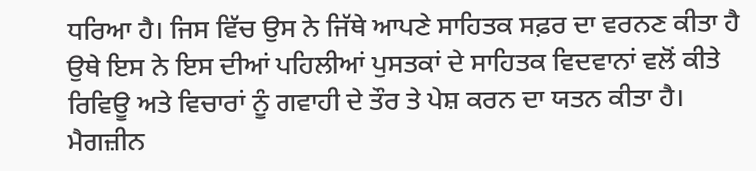ਧਰਿਆ ਹੈ। ਜਿਸ ਵਿੱਚ ਉਸ ਨੇ ਜਿੱਥੇ ਆਪਣੇ ਸਾਹਿਤਕ ਸਫ਼ਰ ਦਾ ਵਰਨਣ ਕੀਤਾ ਹੈ ਉਥੇ ਇਸ ਨੇ ਇਸ ਦੀਆਂ ਪਹਿਲੀਆਂ ਪੁਸਤਕਾਂ ਦੇ ਸਾਹਿਤਕ ਵਿਦਵਾਨਾਂ ਵਲੋਂ ਕੀਤੇ ਰਿਵਿਊ ਅਤੇ ਵਿਚਾਰਾਂ ਨੂੰ ਗਵਾਹੀ ਦੇ ਤੌਰ ਤੇ ਪੇਸ਼ ਕਰਨ ਦਾ ਯਤਨ ਕੀਤਾ ਹੈ। ਮੈਗਜ਼ੀਨ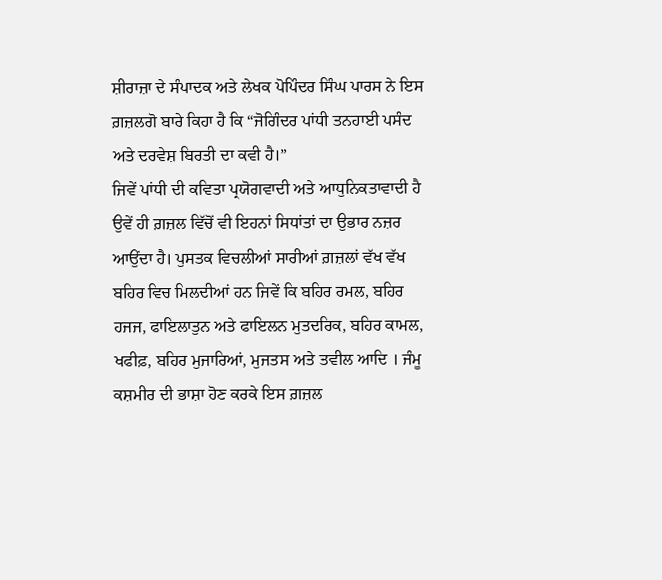ਸ਼ੀਰਾਜ਼ਾ ਦੇ ਸੰਪਾਦਕ ਅਤੇ ਲੇਖਕ ਪੋਪਿੰਦਰ ਸਿੰਘ ਪਾਰਸ ਨੇ ਇਸ ਗ਼ਜ਼ਲਗੋ ਬਾਰੇ ਕਿਹਾ ਹੈ ਕਿ “ਜੋਗਿੰਦਰ ਪਾਂਧੀ ਤਨਹਾਈ ਪਸੰਦ ਅਤੇ ਦਰਵੇਸ਼ ਬਿਰਤੀ ਦਾ ਕਵੀ ਹੈ।”
ਜਿਵੇਂ ਪਾਂਧੀ ਦੀ ਕਵਿਤਾ ਪ੍ਰਯੋਗਵਾਦੀ ਅਤੇ ਆਧੁਨਿਕਤਾਵਾਦੀ ਹੈ ਉਵੇਂ ਹੀ ਗ਼ਜ਼ਲ ਵਿੱਚੋਂ ਵੀ ਇਹਨਾਂ ਸਿਧਾਂਤਾਂ ਦਾ ਉਭਾਰ ਨਜ਼ਰ ਆਉਂਦਾ ਹੈ। ਪੁਸਤਕ ਵਿਚਲੀਆਂ ਸਾਰੀਆਂ ਗ਼ਜ਼ਲਾਂ ਵੱਖ ਵੱਖ ਬਹਿਰ ਵਿਚ ਮਿਲਦੀਆਂ ਹਨ ਜਿਵੇਂ ਕਿ ਬਹਿਰ ਰਮਲ, ਬਹਿਰ ਹਜਜ, ਫਾਇਲਾਤੁਨ ਅਤੇ ਫਾਇਲਨ ਮੁਤਦਰਿਕ, ਬਹਿਰ ਕਾਮਲ, ਖਫੀਫ਼, ਬਹਿਰ ਮੁਜਾਰਿਆਂ, ਮੁਜਤਸ ਅਤੇ ਤਵੀਲ ਆਦਿ । ਜੰਮੂ ਕਸ਼ਮੀਰ ਦੀ ਭਾਸ਼ਾ ਹੋਣ ਕਰਕੇ ਇਸ ਗ਼ਜ਼ਲ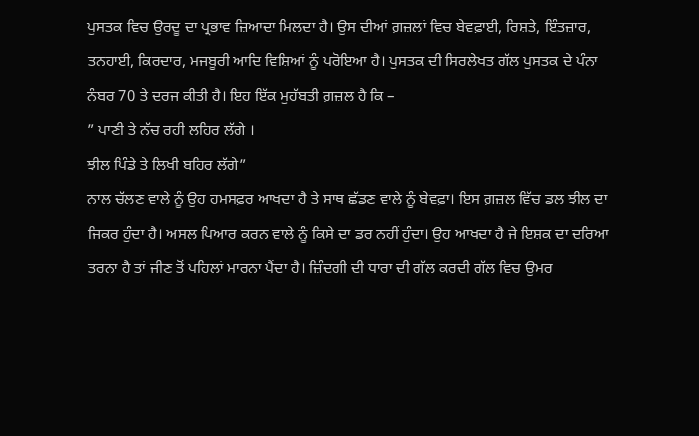ਪੁਸਤਕ ਵਿਚ ਉਰਦੂ ਦਾ ਪ੍ਰਭਾਵ ਜ਼ਿਆਦਾ ਮਿਲਦਾ ਹੈ। ਉਸ ਦੀਆਂ ਗ਼ਜ਼ਲਾਂ ਵਿਚ ਬੇਵਫ਼ਾਈ, ਰਿਸ਼ਤੇ, ਇੰਤਜ਼ਾਰ, ਤਨਹਾਈ, ਕਿਰਦਾਰ, ਮਜਬੂਰੀ ਆਦਿ ਵਿਸ਼ਿਆਂ ਨੂੰ ਪਰੋਇਆ ਹੈ। ਪੁਸਤਕ ਦੀ ਸਿਰਲੇਖਤ ਗੱਲ ਪੁਸਤਕ ਦੇ ਪੰਨਾ ਨੰਬਰ 70 ਤੇ ਦਰਜ ਕੀਤੀ ਹੈ। ਇਹ ਇੱਕ ਮੁਹੱਬਤੀ ਗ਼ਜ਼ਲ ਹੈ ਕਿ –
” ਪਾਣੀ ਤੇ ਨੱਚ ਰਹੀ ਲਹਿਰ ਲੱਗੇ ।
ਝੀਲ ਪਿੰਡੇ ਤੇ ਲਿਖੀ ਬਹਿਰ ਲੱਗੇ”
ਨਾਲ ਚੱਲਣ ਵਾਲੇ ਨੂੰ ਉਹ ਹਮਸਫ਼ਰ ਆਖਦਾ ਹੈ ਤੇ ਸਾਥ ਛੱਡਣ ਵਾਲੇ ਨੂੰ ਬੇਵਫ਼ਾ। ਇਸ ਗ਼ਜ਼ਲ ਵਿੱਚ ਡਲ ਝੀਲ ਦਾ ਜਿਕਰ ਹੁੰਦਾ ਹੈ। ਅਸਲ ਪਿਆਰ ਕਰਨ ਵਾਲੇ ਨੂੰ ਕਿਸੇ ਦਾ ਡਰ ਨਹੀਂ ਹੁੰਦਾ। ਉਹ ਆਖਦਾ ਹੈ ਜੇ ਇਸ਼ਕ ਦਾ ਦਰਿਆ ਤਰਨਾ ਹੈ ਤਾਂ ਜੀਣ ਤੋਂ ਪਹਿਲਾਂ ਮਾਰਨਾ ਪੈਂਦਾ ਹੈ। ਜ਼ਿੰਦਗੀ ਦੀ ਧਾਰਾ ਦੀ ਗੱਲ ਕਰਦੀ ਗੱਲ ਵਿਚ ਉਮਰ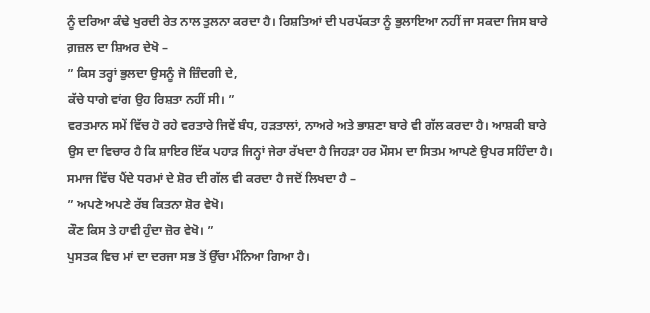ਨੂੰ ਦਰਿਆ ਕੰਢੇ ਖੁਰਦੀ ਰੇਤ ਨਾਲ ਤੁਲਨਾ ਕਰਦਾ ਹੈ। ਰਿਸ਼ਤਿਆਂ ਦੀ ਪਰਪੱਕਤਾ ਨੂੰ ਭੁਲਾਇਆ ਨਹੀਂ ਜਾ ਸਕਦਾ ਜਿਸ ਬਾਰੇ ਗ਼ਜ਼ਲ ਦਾ ਸ਼ਿਅਰ ਦੇਖੋ –
” ਕਿਸ ਤਰ੍ਹਾਂ ਭੁਲਦਾ ਉਸਨੂੰ ਜੋ ਜ਼ਿੰਦਗੀ ਦੇ,
ਕੱਚੇ ਧਾਗੇ ਵਾਂਗ ਉਹ ਰਿਸ਼ਤਾ ਨਹੀਂ ਸੀ। ”
ਵਰਤਮਾਨ ਸਮੇਂ ਵਿੱਚ ਹੋ ਰਹੇ ਵਰਤਾਰੇ ਜਿਵੇਂ ਬੰਧ, ਹੜਤਾਲਾਂ, ਨਾਅਰੇ ਅਤੇ ਭਾਸ਼ਣਾ ਬਾਰੇ ਵੀ ਗੱਲ ਕਰਦਾ ਹੈ। ਆਸ਼ਕੀ ਬਾਰੇ ਉਸ ਦਾ ਵਿਚਾਰ ਹੈ ਕਿ ਸ਼ਾਇਰ ਇੱਕ ਪਹਾੜ ਜਿਨ੍ਹਾਂ ਜੇਰਾ ਰੱਖਦਾ ਹੈ ਜਿਹੜਾ ਹਰ ਮੌਸਮ ਦਾ ਸਿਤਮ ਆਪਣੇ ਉਪਰ ਸਹਿੰਦਾ ਹੈ। ਸਮਾਜ ਵਿੱਚ ਪੈਂਦੇ ਧਰਮਾਂ ਦੇ ਸ਼ੋਰ ਦੀ ਗੱਲ ਵੀ ਕਰਦਾ ਹੈ ਜਦੋਂ ਲਿਖਦਾ ਹੈ –
” ਅਪਣੇ ਅਪਣੇ ਰੱਬ ਕਿਤਨਾ ਸ਼ੋਰ ਵੇਖੋ।
ਕੌਣ ਕਿਸ ਤੇ ਹਾਵੀ ਹੁੰਦਾ ਜ਼ੋਰ ਵੇਖੋ। ”
ਪੁਸਤਕ ਵਿਚ ਮਾਂ ਦਾ ਦਰਜਾ ਸਭ ਤੋਂ ਉੱਚਾ ਮੰਨਿਆ ਗਿਆ ਹੈ।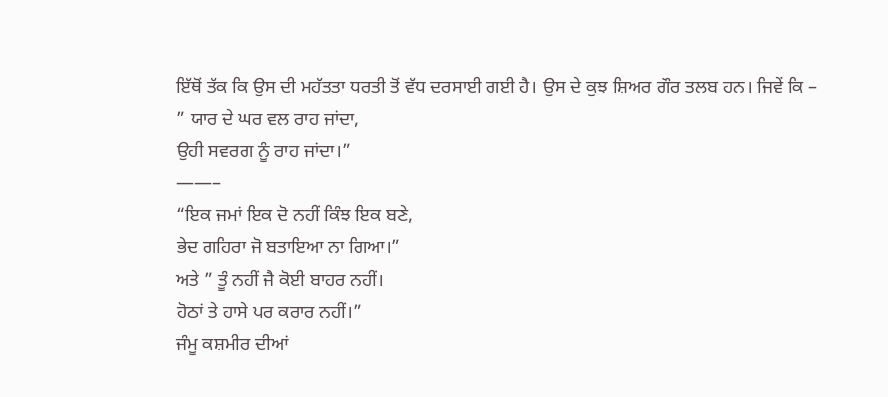ਇੱਥੋਂ ਤੱਕ ਕਿ ਉਸ ਦੀ ਮਹੱਤਤਾ ਧਰਤੀ ਤੋਂ ਵੱਧ ਦਰਸਾਈ ਗਈ ਹੈ। ਉਸ ਦੇ ਕੁਝ ਸ਼ਿਅਰ ਗੌਰ ਤਲਬ ਹਨ। ਜਿਵੇਂ ਕਿ –
” ਯਾਰ ਦੇ ਘਰ ਵਲ ਰਾਹ ਜਾਂਦਾ,
ਉਹੀ ਸਵਰਗ ਨੂੰ ਰਾਹ ਜਾਂਦਾ।”
——–
“ਇਕ ਜਮਾਂ ਇਕ ਦੋ ਨਹੀਂ ਕਿੰਝ ਇਕ ਬਣੇ,
ਭੇਦ ਗਹਿਰਾ ਜੋ ਬਤਾਇਆ ਨਾ ਗਿਆ।”
ਅਤੇ ” ਤੂੰ ਨਹੀਂ ਜੈ ਕੋਈ ਬਾਹਰ ਨਹੀਂ।
ਹੋਠਾਂ ਤੇ ਹਾਸੇ ਪਰ ਕਰਾਰ ਨਹੀਂ।”
ਜੰਮੂ ਕਸ਼ਮੀਰ ਦੀਆਂ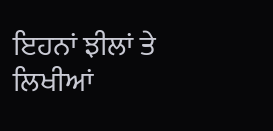ਇਹਨਾਂ ਝੀਲਾਂ ਤੇ ਲਿਖੀਆਂ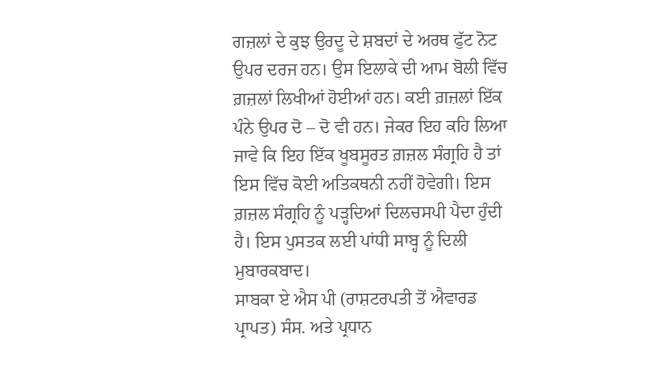ਗਜ਼ਲਾਂ ਦੇ ਕੁਝ ਉਰਦੂ ਦੇ ਸ਼ਬਦਾਂ ਦੇ ਅਰਥ ਫੁੱਟ ਨੋਟ ਉਪਰ ਦਰਜ ਹਨ। ਉਸ ਇਲਾਕੇ ਦੀ ਆਮ ਬੋਲੀ ਵਿੱਚ ਗ਼ਜ਼ਲਾਂ ਲਿਖੀਆਂ ਹੋਈਆਂ ਹਨ। ਕਈ ਗ਼ਜ਼ਲਾਂ ਇੱਕ ਪੰਨੇ ਉਪਰ ਦੋ – ਦੋ ਵੀ ਹਨ। ਜੇਕਰ ਇਹ ਕਹਿ ਲਿਆ ਜਾਵੇ ਕਿ ਇਹ ਇੱਕ ਖੂਬਸੂਰਤ ਗ਼ਜ਼ਲ ਸੰਗ੍ਰਹਿ ਹੈ ਤਾਂ ਇਸ ਵਿੱਚ ਕੋਈ ਅਤਿਕਥਨੀ ਨਹੀਂ ਹੋਵੇਗੀ। ਇਸ ਗ਼ਜ਼ਲ ਸੰਗ੍ਰਹਿ ਨੂੰ ਪੜ੍ਹਦਿਆਂ ਦਿਲਚਸਪੀ ਪੈਦਾ ਹੁੰਦੀ ਹੈ। ਇਸ ਪੁਸਤਕ ਲਈ ਪਾਂਧੀ ਸਾਬ੍ਹ ਨੂੰ ਦਿਲੀ ਮੁਬਾਰਕਬਾਦ।
ਸਾਬਕਾ ਏ ਐਸ ਪੀ (ਰਾਸ਼ਟਰਪਤੀ ਤੋਂ ਐਵਾਰਡ ਪ੍ਰਾਪਤ) ਸੰਸ. ਅਤੇ ਪ੍ਰਧਾਨ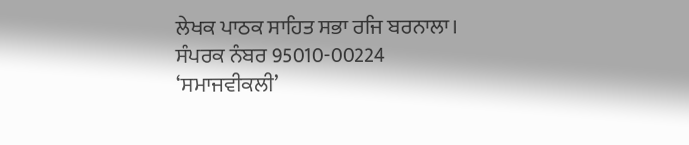ਲੇਖਕ ਪਾਠਕ ਸਾਹਿਤ ਸਭਾ ਰਜਿ ਬਰਨਾਲਾ।
ਸੰਪਰਕ ਨੰਬਰ 95010-00224
‘ਸਮਾਜਵੀਕਲੀ’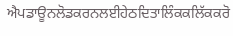ਐਪਡਾਊਨਲੋਡਕਰਨਲਈਹੇਠਦਿਤਾਲਿੰਕਕਲਿੱਕਕਰੋ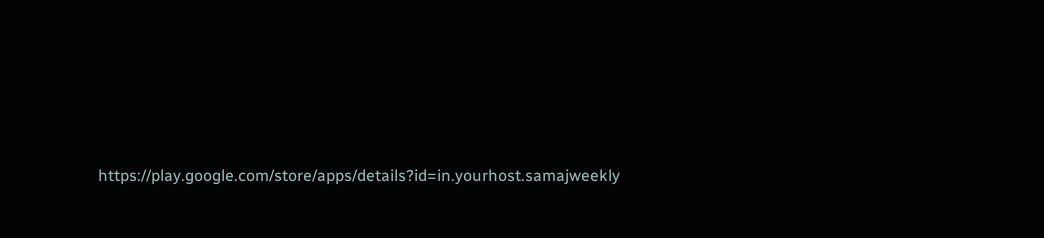https://play.google.com/store/apps/details?id=in.yourhost.samajweekly